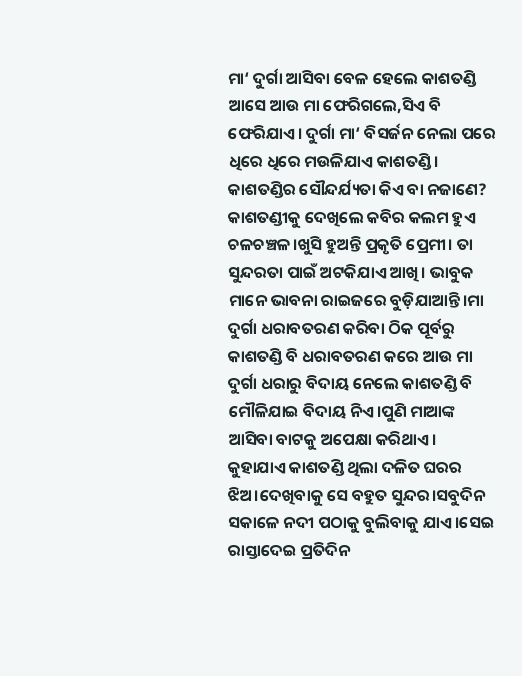ମା‘ ଦୁର୍ଗା ଆସିବା ବେଳ ହେଲେ କାଶତଣ୍ଡି ଆସେ ଆଉ ମା ଫେରିଗଲେ,ସିଏ ବି ଫେରିଯାଏ। ଦୁର୍ଗା ମା‘ ବିସର୍ଜନ ନେଲା ପରେ ଧିରେ ଧିରେ ମଉଳିଯାଏ କାଶତଣ୍ଡି। କାଶତଣ୍ଡିର ସୌନ୍ଦର୍ଯ୍ୟତା କିଏ ବା ନଜାଣେ? କାଶତଣ୍ଡୀକୁ ଦେଖିଲେ କବିର କଲମ ହୁଏ ଚଳଚଞ୍ଚଳ।ଖୁସି ହୁଅନ୍ତି ପ୍ରକୃତି ପ୍ରେମୀ। ତା ସୁନ୍ଦରତା ପାଇଁ ଅଟକିଯାଏ ଆଖି। ଭାବୁକ ମାନେ ଭାବନା ରାଇଜରେ ବୁଡ଼ିଯାଆନ୍ତି।ମା ଦୁର୍ଗା ଧରାବତରଣ କରିବା ଠିକ ପୂର୍ବରୁ କାଶତଣ୍ଡି ବି ଧରାବତରଣ କରେ ଆଉ ମା ଦୁର୍ଗା ଧରାରୁ ବିଦାୟ ନେଲେ କାଶତଣ୍ଡି ବି ମୌଳିଯାଇ ବିଦାୟ ନିଏ।ପୁଣି ମାଆଙ୍କ ଆସିବା ବାଟକୁ ଅପେକ୍ଷା କରିଥାଏ।
କୁହାଯାଏ କାଶତଣ୍ଡି ଥିଲା ଦଳିତ ଘରର ଝିଅ।ଦେଖିବାକୁ ସେ ବହୁତ ସୁନ୍ଦର।ସବୁଦିନ ସକାଳେ ନଦୀ ପଠାକୁ ବୁଲିବାକୁ ଯାଏ।ସେଇ ରାସ୍ତାଦେଇ ପ୍ରତିଦିନ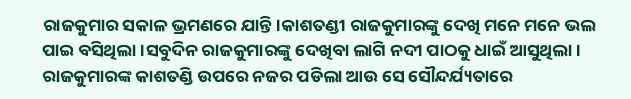ରାଜକୁମାର ସକାଳ ଭ୍ରମଣରେ ଯାନ୍ତି।କାଶତଣ୍ଡୀ ରାଜକୁମାରଙ୍କୁ ଦେଖି ମନେ ମନେ ଭଲ ପାଇ ବସିଥିଲା।ସବୁଦିନ ରାଜକୁମାରଙ୍କୁ ଦେଖିବା ଲାଗି ନଦୀ ପାଠକୁ ଧାଇଁ ଆସୁଥିଲା। ରାଜକୁମାରଙ୍କ କାଶତଣ୍ଡି ଉପରେ ନଜର ପଡିଲା ଆଉ ସେ ସୌନ୍ଦର୍ଯ୍ୟତାରେ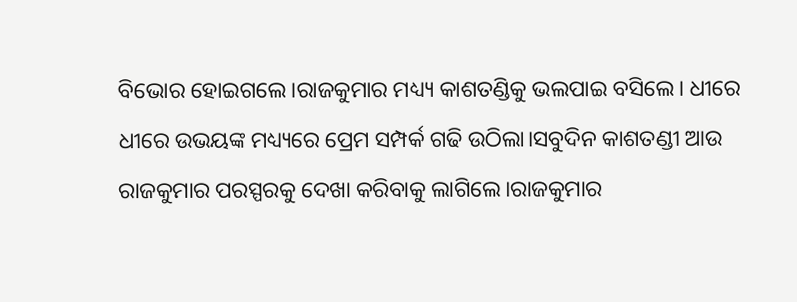ବିଭୋର ହୋଇଗଲେ।ରାଜକୁମାର ମଧ୍ୟ୍ୟ କାଶତଣ୍ଡିକୁ ଭଲପାଇ ବସିଲେ। ଧୀରେ ଧୀରେ ଉଭୟଙ୍କ ମଧ୍ୟ୍ୟରେ ପ୍ରେମ ସମ୍ପର୍କ ଗଢି ଉଠିଲା।ସବୁଦିନ କାଶତଣ୍ଡୀ ଆଉ ରାଜକୁମାର ପରସ୍ପରକୁ ଦେଖା କରିବାକୁ ଲାଗିଲେ।ରାଜକୁମାର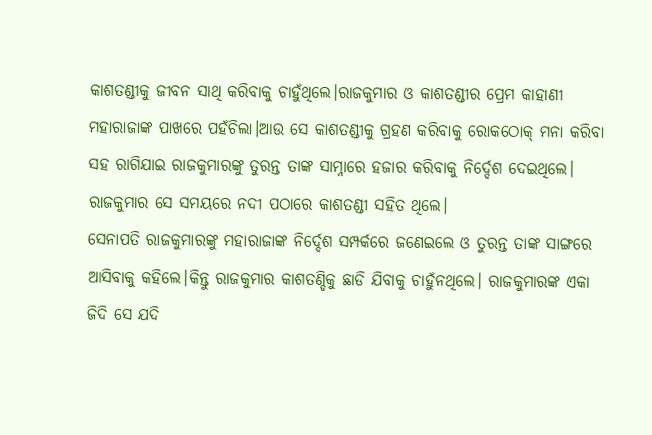କାଶତଣ୍ଡୀକୁ ଜୀବନ ସାଥି କରିବାକୁ ଚାହୁଁଥିଲେ।ରାଜକୁମାର ଓ କାଶତଣ୍ଡୀର ପ୍ରେମ କାହାଣୀ ମହାରାଜାଙ୍କ ପାଖରେ ପହଁଚିଲା।ଆଉ ସେ କାଶତଣ୍ଡୀକୁ ଗ୍ରହଣ କରିବାକୁ ରୋକଠୋକ୍ ମନା କରିବା ସହ ରାଗିଯାଇ ରାଜକୁମାରଙ୍କୁ ତୁରନ୍ତ ତାଙ୍କ ସାମ୍ନାରେ ହଜାର କରିବାକୁ ନିର୍ଦ୍ଦେଶ ଦେଇଥିଲେ। ରାଜକୁମାର ସେ ସମୟରେ ନଦୀ ପଠାରେ କାଶତଣ୍ଡୀ ସହିତ ଥିଲେ।
ସେନାପତି ରାଜକୁମାରଙ୍କୁ ମହାରାଜାଙ୍କ ନିର୍ଦ୍ଦେଶ ସମ୍ପର୍କରେ ଜଣେଇଲେ ଓ ତୁରନ୍ତ ତାଙ୍କ ସାଙ୍ଗରେ ଆସିବାକୁ କହିଲେ।କିନ୍ତୁ ରାଜକୁମାର କାଶତଣ୍ଡିକୁ ଛାଡି ଯିବାକୁ ଚାହୁଁନଥିଲେ। ରାଜକୁମାରଙ୍କ ଏକା ଜିଦି ସେ ଯଦି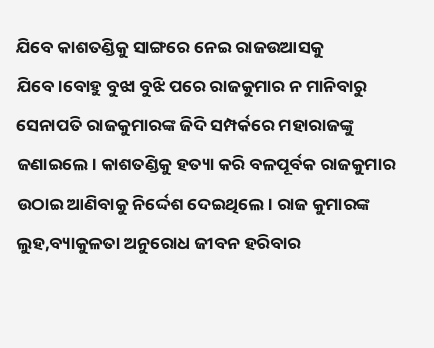ଯିବେ କାଶତଣ୍ଡିକୁ ସାଙ୍ଗରେ ନେଇ ରାଜଉଆସକୁ ଯିବେ।ବୋହୁ ବୁଝା ବୁଝି ପରେ ରାଜକୁମାର ନ ମାନିବାରୁ ସେନାପତି ରାଜକୁମାରଙ୍କ ଜିଦି ସମ୍ପର୍କରେ ମହାରାଜଙ୍କୁ ଜଣାଇଲେ। କାଶତଣ୍ଡିକୁ ହତ୍ୟା କରି ବଳପୂର୍ବକ ରାଜକୁମାର ଉଠାଇ ଆଣିବାକୁ ନିର୍ଦ୍ଦେଶ ଦେଇଥିଲେ। ରାଜ କୁମାରଙ୍କ ଲୁହ,ବ୍ୟାକୁଳତା ଅନୁରୋଧ ଜୀବନ ହରିବାର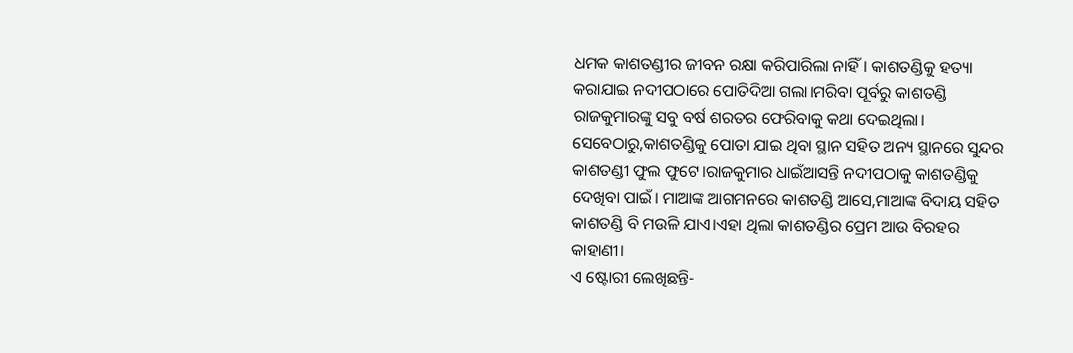ଧମକ କାଶତଣ୍ଡୀର ଜୀବନ ରକ୍ଷା କରିପାରିଲା ନାହିଁ। କାଶତଣ୍ଡିକୁ ହତ୍ୟା କରାଯାଇ ନଦୀପଠାରେ ପୋତିଦିଆ ଗଲା।ମରିବା ପୂର୍ବରୁ କାଶତଣ୍ଡି ରାଜକୁମାରଙ୍କୁ ସବୁ ବର୍ଷ ଶରତର ଫେରିବାକୁ କଥା ଦେଇଥିଲା।
ସେବେଠାରୁ,କାଶତଣ୍ଡିକୁ ପୋତା ଯାଇ ଥିବା ସ୍ଥାନ ସହିତ ଅନ୍ୟ ସ୍ଥାନରେ ସୁନ୍ଦର କାଶତଣ୍ଡୀ ଫୁଲ ଫୁଟେ।ରାଜକୁମାର ଧାଇଁଆସନ୍ତି ନଦୀପଠାକୁ କାଶତଣ୍ଡିକୁ ଦେଖିବା ପାଇଁ। ମାଆଙ୍କ ଆଗମନରେ କାଶତଣ୍ଡି ଆସେ,ମାଆଙ୍କ ବିଦାୟ ସହିତ କାଶତଣ୍ଡି ବି ମଉଳି ଯାଏ।ଏହା ଥିଲା କାଶତଣ୍ଡିର ପ୍ରେମ ଆଉ ବିରହର କାହାଣୀ।
ଏ ଷ୍ଟୋରୀ ଲେଖିଛନ୍ତି-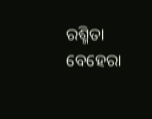ରଶ୍ମିତା ବେହେରା